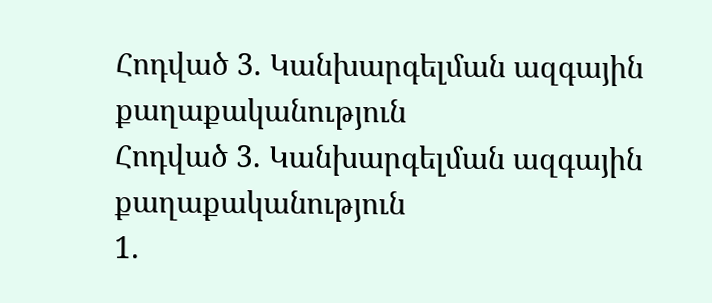Հոդված 3. Կանխարգելման ազգային քաղաքականություն
Հոդված 3. Կանխարգելման ազգային քաղաքականություն
1.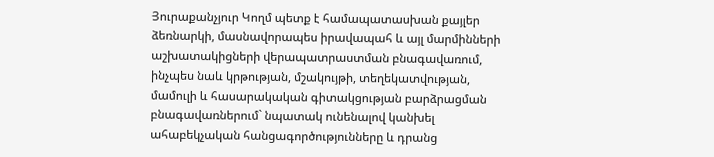Յուրաքանչյուր Կողմ պետք է համապատասխան քայլեր ձեռնարկի, մասնավորապես իրավապահ և այլ մարմինների աշխատակիցների վերապատրաստման բնագավառում, ինչպես նաև կրթության, մշակույթի, տեղեկատվության, մամուլի և հասարակական գիտակցության բարձրացման բնագավառներում` նպատակ ունենալով կանխել ահաբեկչական հանցագործությունները և դրանց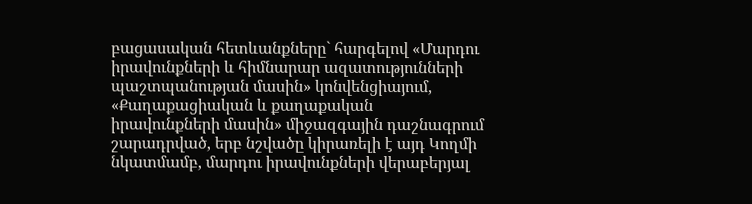բացասական հետևանքները` հարգելով «Մարդու իրավունքների և հիմնարար ազատությունների պաշտպանության մասին» կոնվենցիայում, «Քաղաքացիական և քաղաքական իրավունքների մասին» միջազգային դաշնագրում շարադրված, երբ նշվածը կիրառելի է այդ Կողմի նկատմամբ, մարդու իրավունքների վերաբերյալ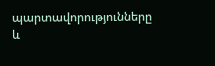պարտավորությունները և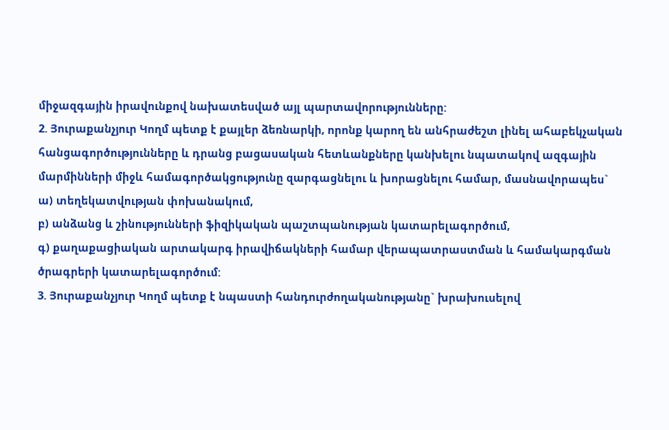միջազգային իրավունքով նախատեսված այլ պարտավորությունները:
2. Յուրաքանչյուր Կողմ պետք է քայլեր ձեռնարկի, որոնք կարող են անհրաժեշտ լինել ահաբեկչական հանցագործությունները և դրանց բացասական հետևանքները կանխելու նպատակով ազգային մարմինների միջև համագործակցությունը զարգացնելու և խորացնելու համար, մասնավորապես`
ա) տեղեկատվության փոխանակում,
բ) անձանց և շինությունների ֆիզիկական պաշտպանության կատարելագործում,
գ) քաղաքացիական արտակարգ իրավիճակների համար վերապատրաստման և համակարգման ծրագրերի կատարելագործում:
3. Յուրաքանչյուր Կողմ պետք է նպաստի հանդուրժողականությանը` խրախուսելով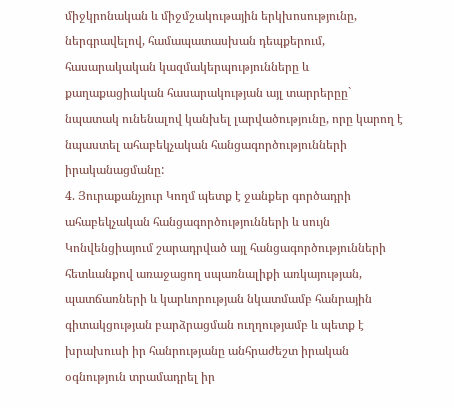միջկրոնական և միջմշակութային երկխոսությունը, ներգրավելով, համապատասխան դեպքերում, հասարակական կազմակերպությունները և քաղաքացիական հասարակության այլ տարրերըը` նպատակ ունենալով կանխել լարվածությունը, որը կարող է նպաստել ահաբեկչական հանցագործությունների իրականացմանը:
4. Յուրաքանչյուր Կողմ պետք է ջանքեր գործադրի ահաբեկչական հանցագործությունների և սույն Կոնվենցիայում շարադրված այլ հանցագործությունների հետևանքով առաջացող սպառնալիքի առկայության, պատճառների և կարևորության նկատմամբ հանրային գիտակցության բարձրացման ուղղությամբ և պետք է խրախուսի իր հանրությանը անհրաժեշտ իրական օգնություն տրամադրել իր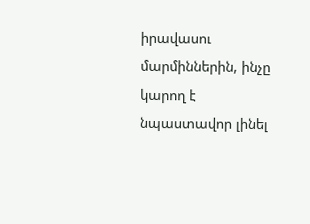իրավասու մարմիններին, ինչը կարող է նպաստավոր լինել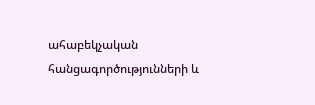ահաբեկչական հանցագործությունների և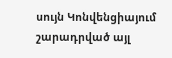սույն Կոնվենցիայում շարադրված այլ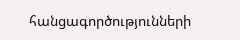հանցագործությունների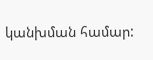կանխման համար: